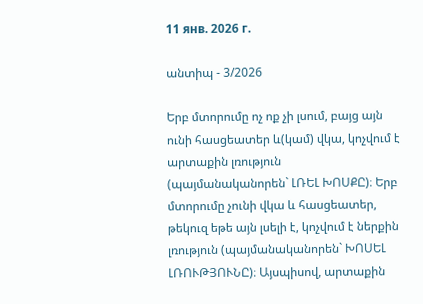11 янв. 2026 г.

անտիպ - 3/2026

Երբ մտորումը ոչ ոք չի լսում, բայց այն ունի հասցեատեր և(կամ) վկա, կոչվում է արտաքին լռություն (պայմանականորեն` ԼՌԵԼ ԽՈՍՔԸ)։ Երբ մտորումը չունի վկա և հասցեատեր, թեկուզ եթե այն լսելի է, կոչվում է ներքին լռություն (պայմանականորեն` ԽՈՍԵԼ ԼՌՈՒԹՅՈՒՆԸ)։ Այսպիսով, արտաքին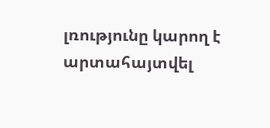լռությունը կարող է արտահայտվել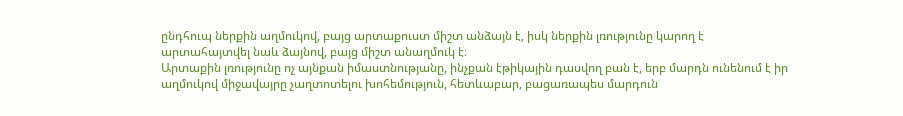ընդհուպ ներքին աղմուկով, բայց արտաքուստ միշտ անձայն է, իսկ ներքին լռությունը կարող է արտահայտվել նաև ձայնով, բայց միշտ անաղմուկ է։
Արտաքին լռությունը ոչ այնքան իմաստնությանը, ինչքան էթիկային դասվող բան է, երբ մարդն ունենում է իր աղմուկով միջավայրը չաղտոտելու խոհեմություն, հետևաբար, բացառապես մարդուն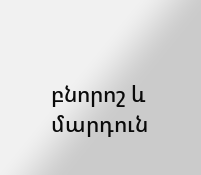բնորոշ և մարդուն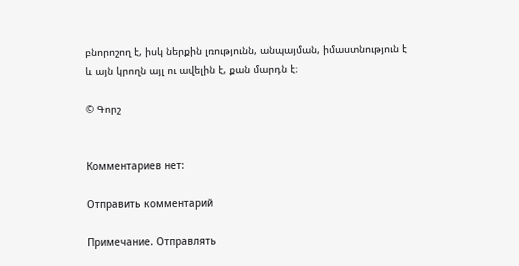բնորոշող է, իսկ ներքին լռությունն, անպայման, իմաստնություն է և այն կրողն այլ ու ավելին է, քան մարդն է։

© Գորշ


Комментариев нет:

Отправить комментарий

Примечание. Отправлять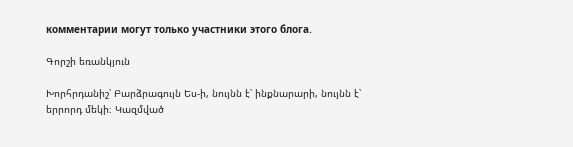комментарии могут только участники этого блога.

Գորշի եռանկյուն

Խորհրդանիշ՝ Բարձրագույն Ես-ի, նույնն է՝ ինքնարարի, նույնն է՝ երրորդ մեկի։ Կազմված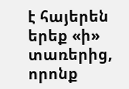է հայերեն երեք «ի» տառերից, որոնք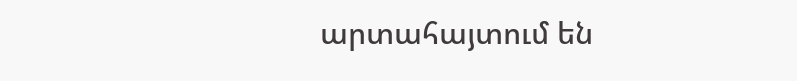արտահայտում են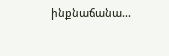ինքնաճանա...